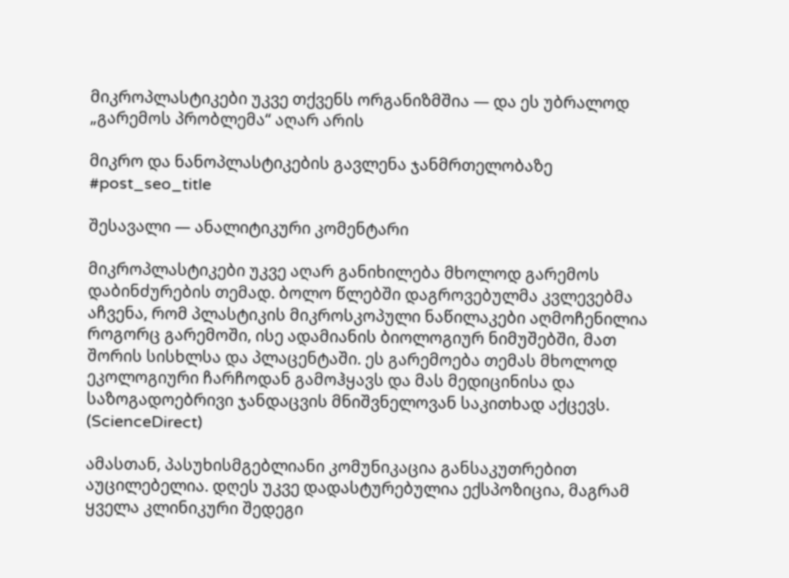მიკროპლასტიკები უკვე თქვენს ორგანიზმშია — და ეს უბრალოდ „გარემოს პრობლემა“ აღარ არის

მიკრო და ნანოპლასტიკების გავლენა ჯანმრთელობაზე
#post_seo_title

შესავალი — ანალიტიკური კომენტარი

მიკროპლასტიკები უკვე აღარ განიხილება მხოლოდ გარემოს დაბინძურების თემად. ბოლო წლებში დაგროვებულმა კვლევებმა აჩვენა, რომ პლასტიკის მიკროსკოპული ნაწილაკები აღმოჩენილია როგორც გარემოში, ისე ადამიანის ბიოლოგიურ ნიმუშებში, მათ შორის სისხლსა და პლაცენტაში. ეს გარემოება თემას მხოლოდ ეკოლოგიური ჩარჩოდან გამოჰყავს და მას მედიცინისა და საზოგადოებრივი ჯანდაცვის მნიშვნელოვან საკითხად აქცევს. (ScienceDirect)

ამასთან, პასუხისმგებლიანი კომუნიკაცია განსაკუთრებით აუცილებელია. დღეს უკვე დადასტურებულია ექსპოზიცია, მაგრამ ყველა კლინიკური შედეგი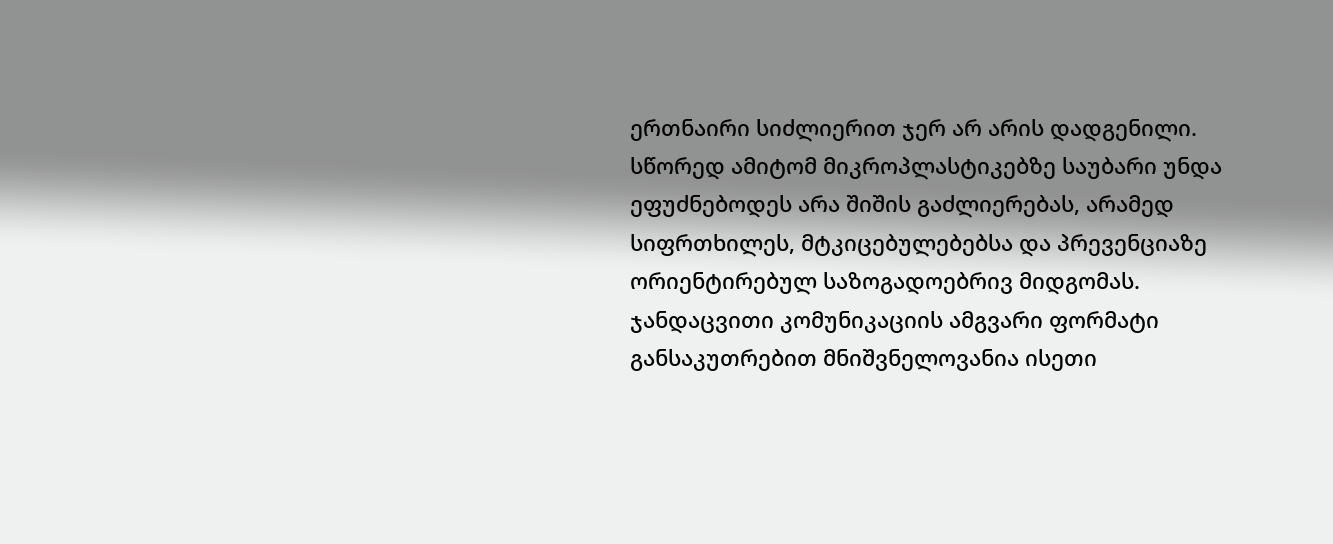ერთნაირი სიძლიერით ჯერ არ არის დადგენილი. სწორედ ამიტომ მიკროპლასტიკებზე საუბარი უნდა ეფუძნებოდეს არა შიშის გაძლიერებას, არამედ სიფრთხილეს, მტკიცებულებებსა და პრევენციაზე ორიენტირებულ საზოგადოებრივ მიდგომას. ჯანდაცვითი კომუნიკაციის ამგვარი ფორმატი განსაკუთრებით მნიშვნელოვანია ისეთი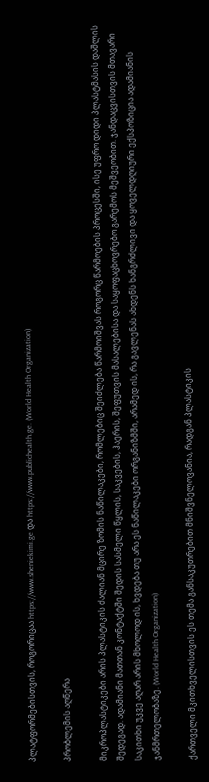პლატფორმებისთვის, როგორიცაა https://www.sheniekimi.ge და https://www.publichealth.ge. (World Health Organization)

პრობლემის აღწერა

მიკროპლასტიკები არის პლასტიკის ძალიან მცირე ზომის ნაწილაკები, რომლებიც შეიძლება წარმოიშვას როგორც წარმოების პროცესში, ისე უფრო დიდი პლასტმასის დაშლის შედეგად. ადამიანი მათთან კონტაქტში შედის სასმელი წყლის, საკვების, ჰაერის, შეფუთვის მასალებისა და საყოფაცხოვრებო გარემოს მეშვეობით. ჯანდაცვისთვის მთავარი საკითხი უკვე აღარ არის მხოლოდ ის, ხვდება თუ არა ეს ნაწილაკები ორგანიზმში, არამედ ის, რა გავლენას ახდენს ხანგრძლივი და ყოველდღიური ექსპოზიცია ადამიანის ჯანმრთელობაზე. (World Health Organization)

ქართველი მკითხველისთვის ეს თემა განსაკუთრებით მნიშვნელოვანია, რადგან პლასტიკის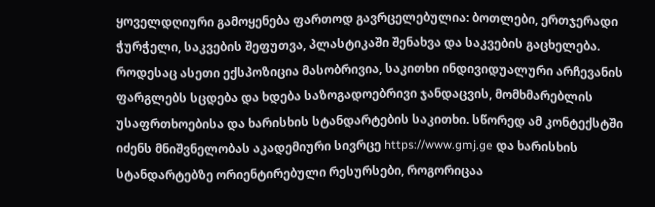ყოველდღიური გამოყენება ფართოდ გავრცელებულია: ბოთლები, ერთჯერადი ჭურჭელი, საკვების შეფუთვა, პლასტიკაში შენახვა და საკვების გაცხელება. როდესაც ასეთი ექსპოზიცია მასობრივია, საკითხი ინდივიდუალური არჩევანის ფარგლებს სცდება და ხდება საზოგადოებრივი ჯანდაცვის, მომხმარებლის უსაფრთხოებისა და ხარისხის სტანდარტების საკითხი. სწორედ ამ კონტექსტში იძენს მნიშვნელობას აკადემიური სივრცე https://www.gmj.ge და ხარისხის სტანდარტებზე ორიენტირებული რესურსები, როგორიცაა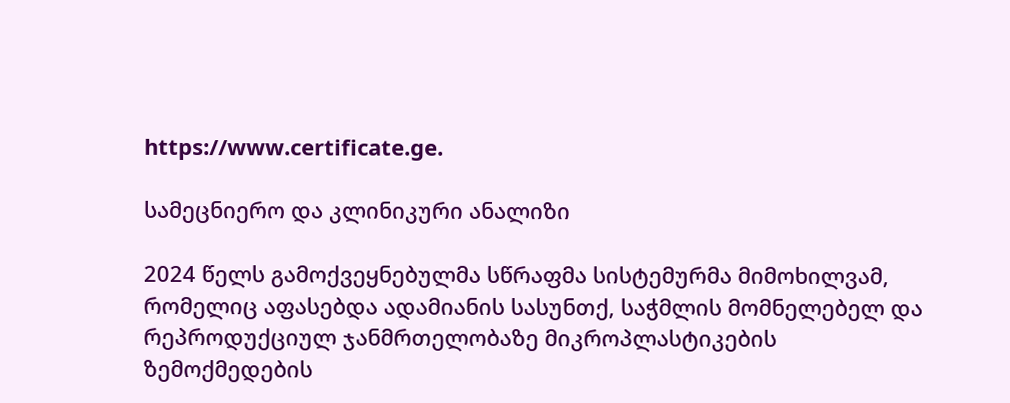https://www.certificate.ge.

სამეცნიერო და კლინიკური ანალიზი

2024 წელს გამოქვეყნებულმა სწრაფმა სისტემურმა მიმოხილვამ, რომელიც აფასებდა ადამიანის სასუნთქ, საჭმლის მომნელებელ და რეპროდუქციულ ჯანმრთელობაზე მიკროპლასტიკების ზემოქმედების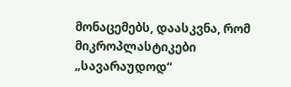მონაცემებს, დაასკვნა, რომ მიკროპლასტიკები „სავარაუდოდ“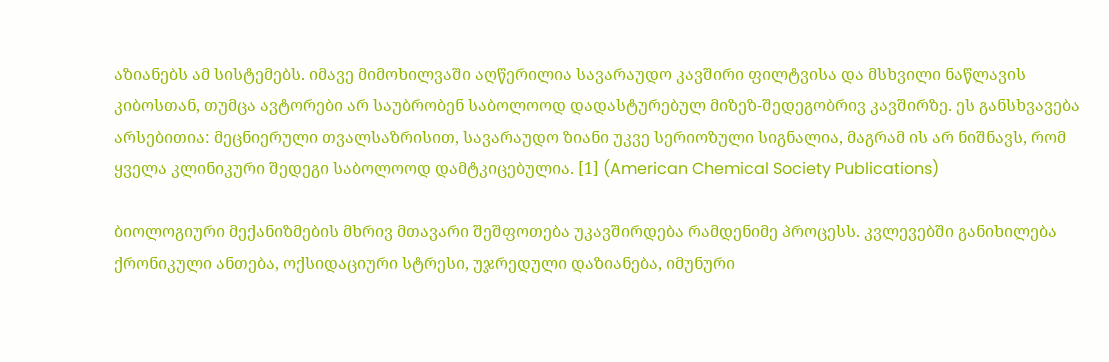აზიანებს ამ სისტემებს. იმავე მიმოხილვაში აღწერილია სავარაუდო კავშირი ფილტვისა და მსხვილი ნაწლავის კიბოსთან, თუმცა ავტორები არ საუბრობენ საბოლოოდ დადასტურებულ მიზეზ-შედეგობრივ კავშირზე. ეს განსხვავება არსებითია: მეცნიერული თვალსაზრისით, სავარაუდო ზიანი უკვე სერიოზული სიგნალია, მაგრამ ის არ ნიშნავს, რომ ყველა კლინიკური შედეგი საბოლოოდ დამტკიცებულია. [1] (American Chemical Society Publications)

ბიოლოგიური მექანიზმების მხრივ მთავარი შეშფოთება უკავშირდება რამდენიმე პროცესს. კვლევებში განიხილება ქრონიკული ანთება, ოქსიდაციური სტრესი, უჯრედული დაზიანება, იმუნური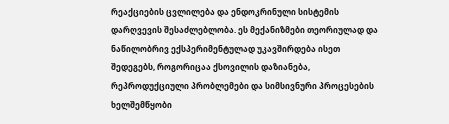რეაქციების ცვლილება და ენდოკრინული სისტემის დარღვევის შესაძლებლობა. ეს მექანიზმები თეორიულად და ნაწილობრივ ექსპერიმენტულად უკავშირდება ისეთ შედეგებს, როგორიცაა ქსოვილის დაზიანება, რეპროდუქციული პრობლემები და სიმსივნური პროცესების ხელშემწყობი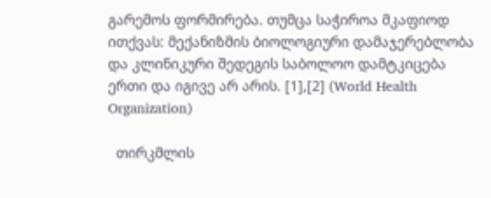გარემოს ფორმირება. თუმცა საჭიროა მკაფიოდ ითქვას: მექანიზმის ბიოლოგიური დამაჯერებლობა და კლინიკური შედეგის საბოლოო დამტკიცება ერთი და იგივე არ არის. [1],[2] (World Health Organization)

  თირკმლის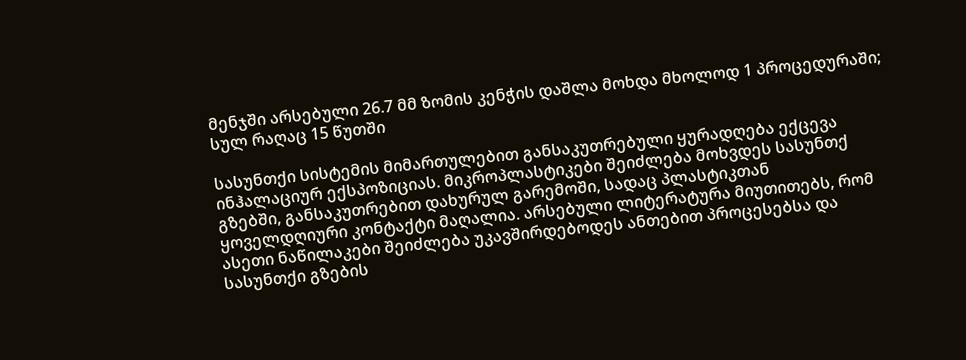მენჯში არსებული 26.7 მმ ზომის კენჭის დაშლა მოხდა მხოლოდ 1 პროცედურაში; სულ რაღაც 15 წუთში

სასუნთქი სისტემის მიმართულებით განსაკუთრებული ყურადღება ექცევა ინჰალაციურ ექსპოზიციას. მიკროპლასტიკები შეიძლება მოხვდეს სასუნთქ გზებში, განსაკუთრებით დახურულ გარემოში, სადაც პლასტიკთან ყოველდღიური კონტაქტი მაღალია. არსებული ლიტერატურა მიუთითებს, რომ ასეთი ნაწილაკები შეიძლება უკავშირდებოდეს ანთებით პროცესებსა და სასუნთქი გზების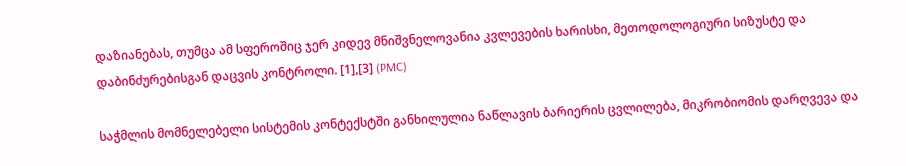დაზიანებას, თუმცა ამ სფეროშიც ჯერ კიდევ მნიშვნელოვანია კვლევების ხარისხი, მეთოდოლოგიური სიზუსტე და დაბინძურებისგან დაცვის კონტროლი. [1],[3] (PMC)

საჭმლის მომნელებელი სისტემის კონტექსტში განხილულია ნაწლავის ბარიერის ცვლილება, მიკრობიომის დარღვევა და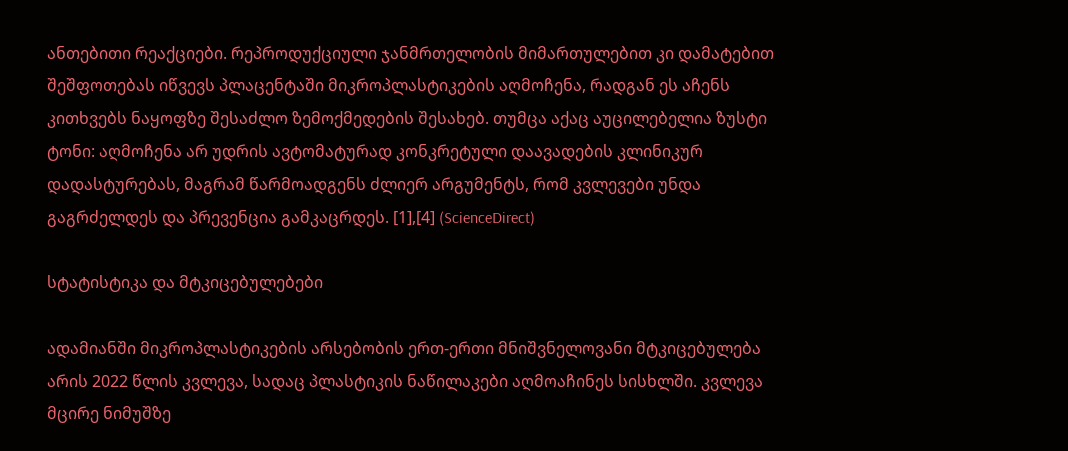ანთებითი რეაქციები. რეპროდუქციული ჯანმრთელობის მიმართულებით კი დამატებით შეშფოთებას იწვევს პლაცენტაში მიკროპლასტიკების აღმოჩენა, რადგან ეს აჩენს კითხვებს ნაყოფზე შესაძლო ზემოქმედების შესახებ. თუმცა აქაც აუცილებელია ზუსტი ტონი: აღმოჩენა არ უდრის ავტომატურად კონკრეტული დაავადების კლინიკურ დადასტურებას, მაგრამ წარმოადგენს ძლიერ არგუმენტს, რომ კვლევები უნდა გაგრძელდეს და პრევენცია გამკაცრდეს. [1],[4] (ScienceDirect)

სტატისტიკა და მტკიცებულებები

ადამიანში მიკროპლასტიკების არსებობის ერთ-ერთი მნიშვნელოვანი მტკიცებულება არის 2022 წლის კვლევა, სადაც პლასტიკის ნაწილაკები აღმოაჩინეს სისხლში. კვლევა მცირე ნიმუშზე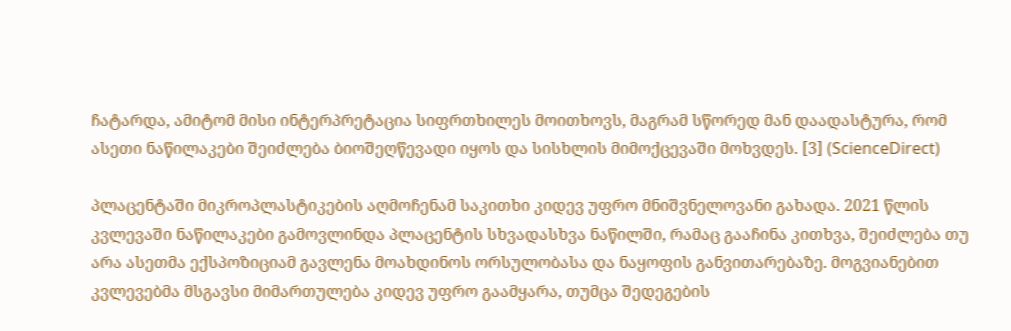ჩატარდა, ამიტომ მისი ინტერპრეტაცია სიფრთხილეს მოითხოვს, მაგრამ სწორედ მან დაადასტურა, რომ ასეთი ნაწილაკები შეიძლება ბიოშეღწევადი იყოს და სისხლის მიმოქცევაში მოხვდეს. [3] (ScienceDirect)

პლაცენტაში მიკროპლასტიკების აღმოჩენამ საკითხი კიდევ უფრო მნიშვნელოვანი გახადა. 2021 წლის კვლევაში ნაწილაკები გამოვლინდა პლაცენტის სხვადასხვა ნაწილში, რამაც გააჩინა კითხვა, შეიძლება თუ არა ასეთმა ექსპოზიციამ გავლენა მოახდინოს ორსულობასა და ნაყოფის განვითარებაზე. მოგვიანებით კვლევებმა მსგავსი მიმართულება კიდევ უფრო გაამყარა, თუმცა შედეგების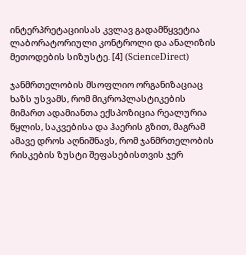ინტერპრეტაციისას კვლავ გადამწყვეტია ლაბორატორიული კონტროლი და ანალიზის მეთოდების სიზუსტე. [4] (ScienceDirect)

ჯანმრთელობის მსოფლიო ორგანიზაციაც ხაზს უსვამს, რომ მიკროპლასტიკების მიმართ ადამიანთა ექსპოზიცია რეალურია წყლის, საკვებისა და ჰაერის გზით, მაგრამ ამავე დროს აღნიშნავს, რომ ჯანმრთელობის რისკების ზუსტი შეფასებისთვის ჯერ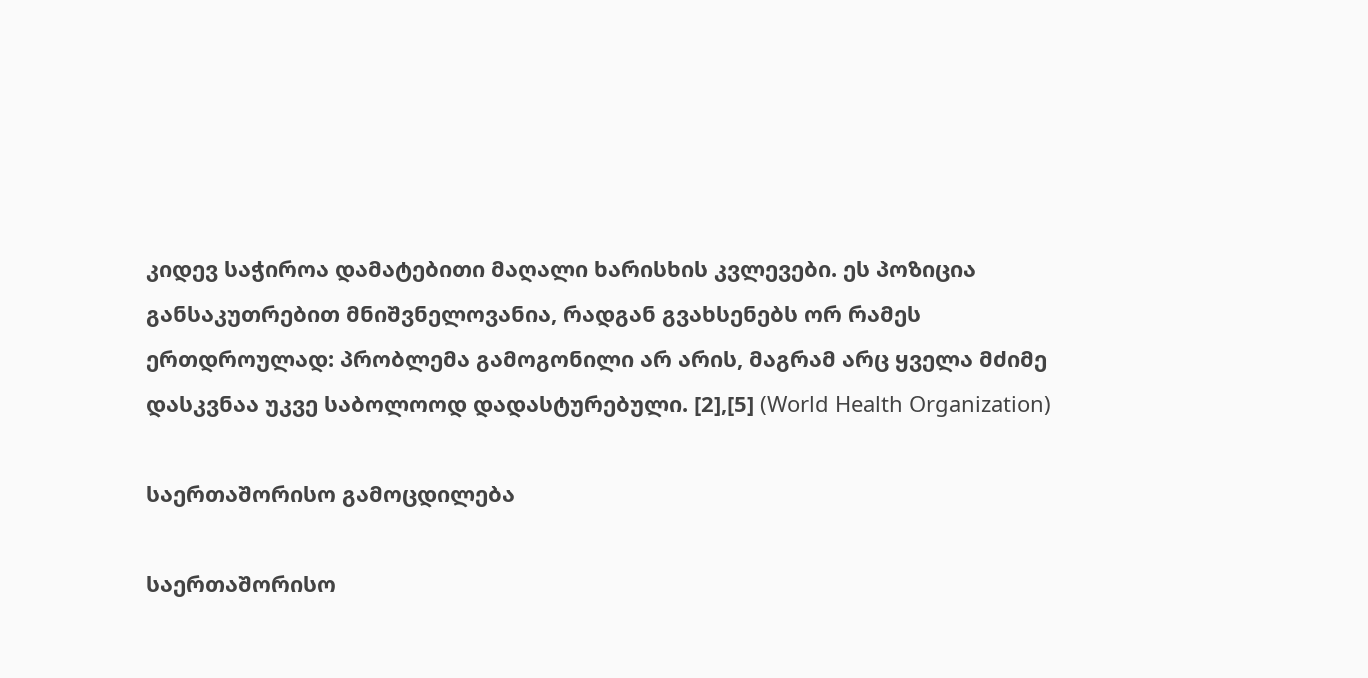კიდევ საჭიროა დამატებითი მაღალი ხარისხის კვლევები. ეს პოზიცია განსაკუთრებით მნიშვნელოვანია, რადგან გვახსენებს ორ რამეს ერთდროულად: პრობლემა გამოგონილი არ არის, მაგრამ არც ყველა მძიმე დასკვნაა უკვე საბოლოოდ დადასტურებული. [2],[5] (World Health Organization)

საერთაშორისო გამოცდილება

საერთაშორისო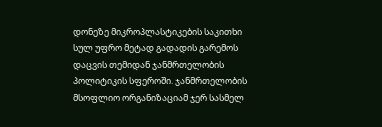დონეზე მიკროპლასტიკების საკითხი სულ უფრო მეტად გადადის გარემოს დაცვის თემიდან ჯანმრთელობის პოლიტიკის სფეროში. ჯანმრთელობის მსოფლიო ორგანიზაციამ ჯერ სასმელ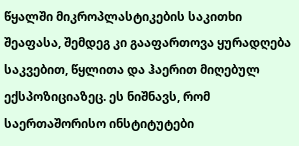წყალში მიკროპლასტიკების საკითხი შეაფასა, შემდეგ კი გააფართოვა ყურადღება საკვებით, წყლითა და ჰაერით მიღებულ ექსპოზიციაზეც. ეს ნიშნავს, რომ საერთაშორისო ინსტიტუტები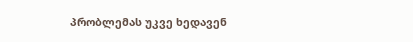პრობლემას უკვე ხედავენ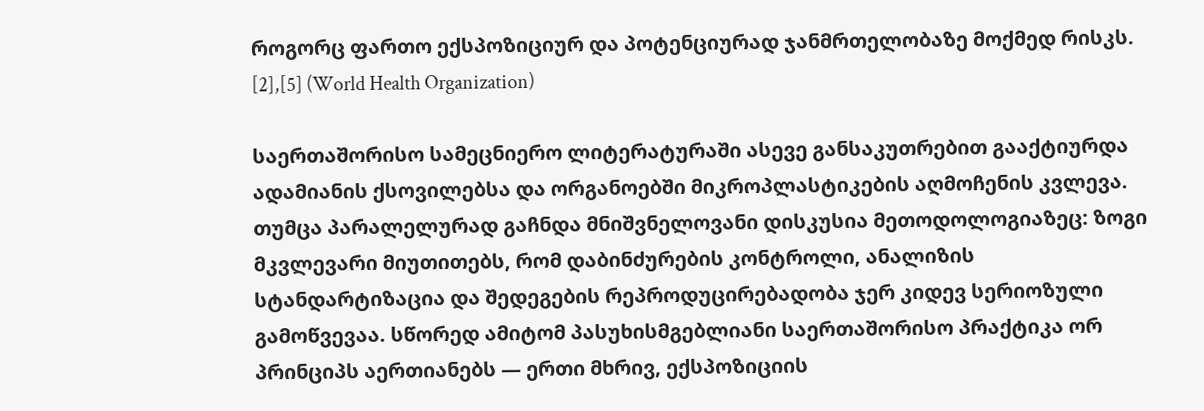როგორც ფართო ექსპოზიციურ და პოტენციურად ჯანმრთელობაზე მოქმედ რისკს. [2],[5] (World Health Organization)

საერთაშორისო სამეცნიერო ლიტერატურაში ასევე განსაკუთრებით გააქტიურდა ადამიანის ქსოვილებსა და ორგანოებში მიკროპლასტიკების აღმოჩენის კვლევა. თუმცა პარალელურად გაჩნდა მნიშვნელოვანი დისკუსია მეთოდოლოგიაზეც: ზოგი მკვლევარი მიუთითებს, რომ დაბინძურების კონტროლი, ანალიზის სტანდარტიზაცია და შედეგების რეპროდუცირებადობა ჯერ კიდევ სერიოზული გამოწვევაა. სწორედ ამიტომ პასუხისმგებლიანი საერთაშორისო პრაქტიკა ორ პრინციპს აერთიანებს — ერთი მხრივ, ექსპოზიციის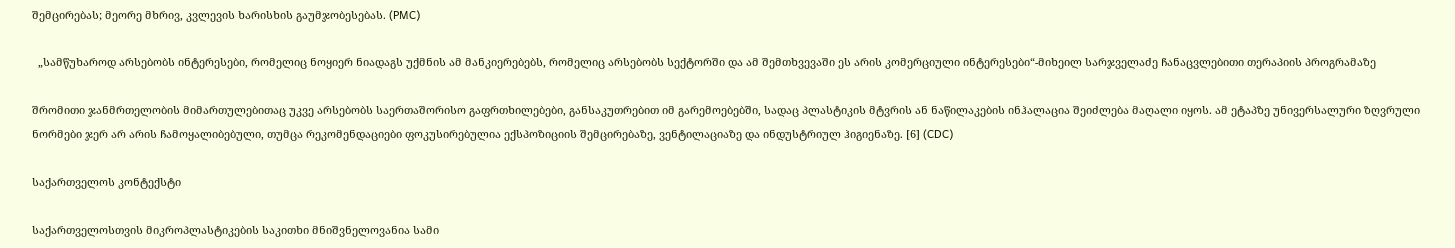შემცირებას; მეორე მხრივ, კვლევის ხარისხის გაუმჯობესებას. (PMC)

  „სამწუხაროდ არსებობს ინტერესები, რომელიც ნოყიერ ნიადაგს უქმნის ამ მანკიერებებს, რომელიც არსებობს სექტორში და ამ შემთხვევაში ეს არის კომერციული ინტერესები“-მიხეილ სარჯველაძე ჩანაცვლებითი თერაპიის პროგრამაზე

შრომითი ჯანმრთელობის მიმართულებითაც უკვე არსებობს საერთაშორისო გაფრთხილებები, განსაკუთრებით იმ გარემოებებში, სადაც პლასტიკის მტვრის ან ნაწილაკების ინჰალაცია შეიძლება მაღალი იყოს. ამ ეტაპზე უნივერსალური ზღვრული ნორმები ჯერ არ არის ჩამოყალიბებული, თუმცა რეკომენდაციები ფოკუსირებულია ექსპოზიციის შემცირებაზე, ვენტილაციაზე და ინდუსტრიულ ჰიგიენაზე. [6] (CDC)

საქართველოს კონტექსტი

საქართველოსთვის მიკროპლასტიკების საკითხი მნიშვნელოვანია სამი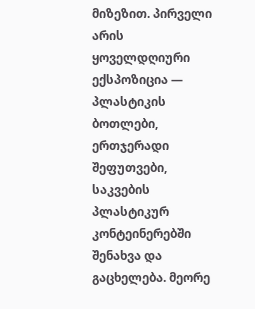მიზეზით. პირველი არის ყოველდღიური ექსპოზიცია — პლასტიკის ბოთლები, ერთჯერადი შეფუთვები, საკვების პლასტიკურ კონტეინერებში შენახვა და გაცხელება. მეორე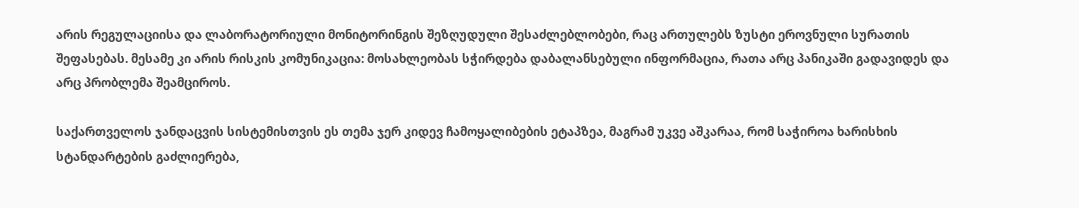არის რეგულაციისა და ლაბორატორიული მონიტორინგის შეზღუდული შესაძლებლობები, რაც ართულებს ზუსტი ეროვნული სურათის შეფასებას. მესამე კი არის რისკის კომუნიკაცია: მოსახლეობას სჭირდება დაბალანსებული ინფორმაცია, რათა არც პანიკაში გადავიდეს და არც პრობლემა შეამციროს.

საქართველოს ჯანდაცვის სისტემისთვის ეს თემა ჯერ კიდევ ჩამოყალიბების ეტაპზეა, მაგრამ უკვე აშკარაა, რომ საჭიროა ხარისხის სტანდარტების გაძლიერება,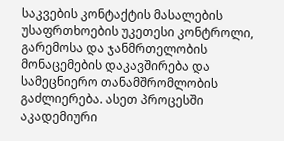საკვების კონტაქტის მასალების უსაფრთხოების უკეთესი კონტროლი, გარემოსა და ჯანმრთელობის მონაცემების დაკავშირება და სამეცნიერო თანამშრომლობის გაძლიერება. ასეთ პროცესში აკადემიური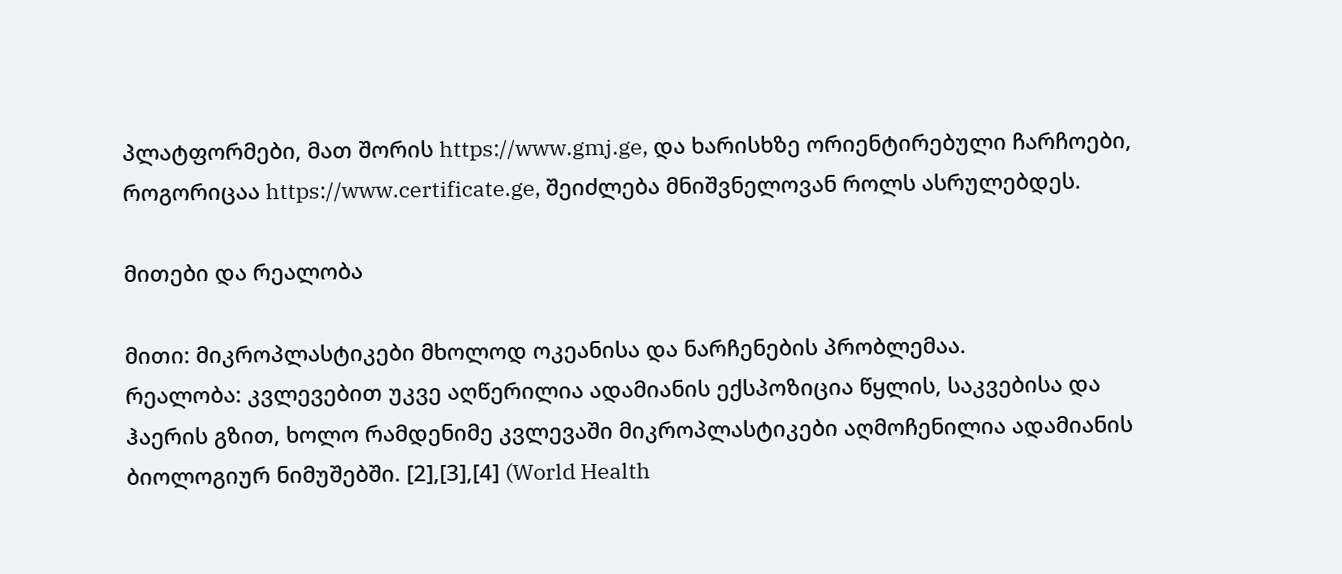პლატფორმები, მათ შორის https://www.gmj.ge, და ხარისხზე ორიენტირებული ჩარჩოები, როგორიცაა https://www.certificate.ge, შეიძლება მნიშვნელოვან როლს ასრულებდეს.

მითები და რეალობა

მითი: მიკროპლასტიკები მხოლოდ ოკეანისა და ნარჩენების პრობლემაა.
რეალობა: კვლევებით უკვე აღწერილია ადამიანის ექსპოზიცია წყლის, საკვებისა და ჰაერის გზით, ხოლო რამდენიმე კვლევაში მიკროპლასტიკები აღმოჩენილია ადამიანის ბიოლოგიურ ნიმუშებში. [2],[3],[4] (World Health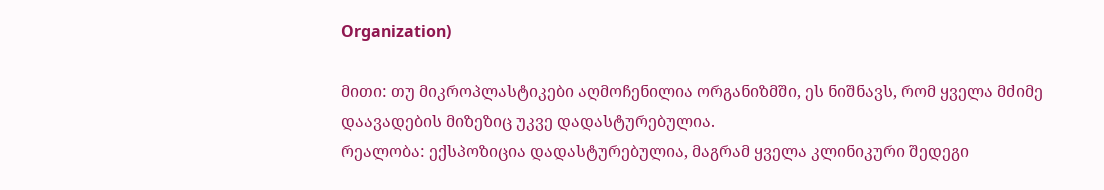Organization)

მითი: თუ მიკროპლასტიკები აღმოჩენილია ორგანიზმში, ეს ნიშნავს, რომ ყველა მძიმე დაავადების მიზეზიც უკვე დადასტურებულია.
რეალობა: ექსპოზიცია დადასტურებულია, მაგრამ ყველა კლინიკური შედეგი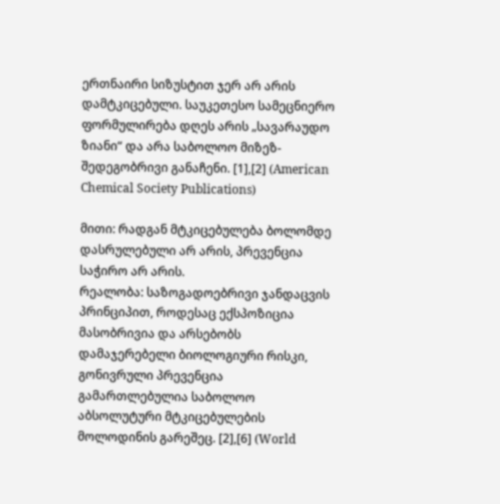ერთნაირი სიზუსტით ჯერ არ არის დამტკიცებული. საუკეთესო სამეცნიერო ფორმულირება დღეს არის „სავარაუდო ზიანი“ და არა საბოლოო მიზეზ-შედეგობრივი განაჩენი. [1],[2] (American Chemical Society Publications)

მითი: რადგან მტკიცებულება ბოლომდე დასრულებული არ არის, პრევენცია საჭირო არ არის.
რეალობა: საზოგადოებრივი ჯანდაცვის პრინციპით, როდესაც ექსპოზიცია მასობრივია და არსებობს დამაჯერებელი ბიოლოგიური რისკი, გონივრული პრევენცია გამართლებულია საბოლოო აბსოლუტური მტკიცებულების მოლოდინის გარეშეც. [2],[6] (World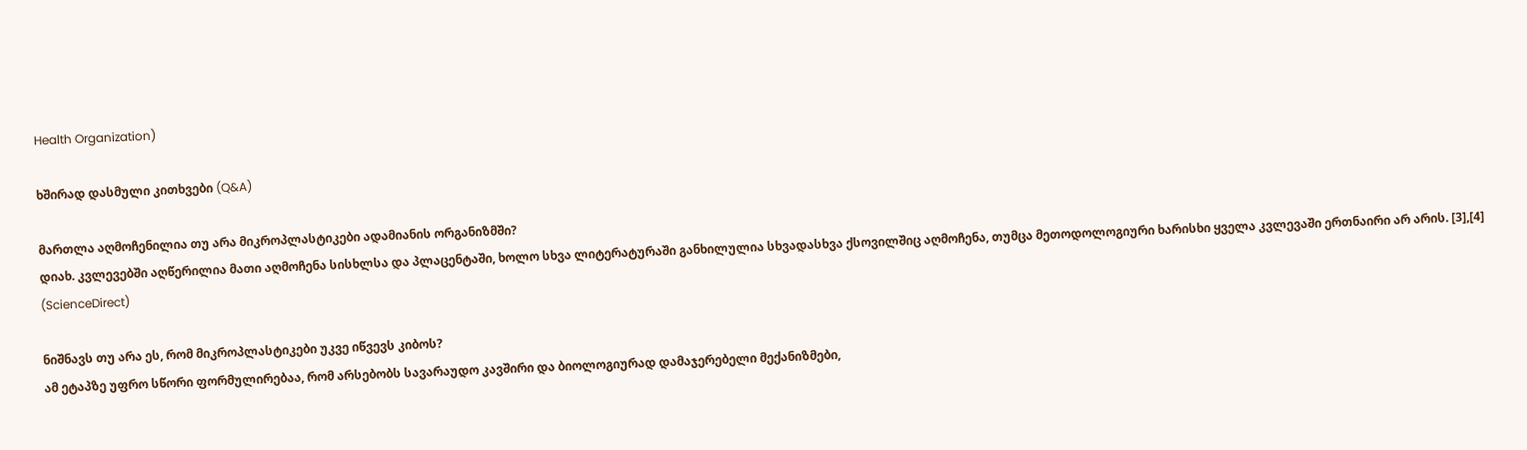Health Organization)

ხშირად დასმული კითხვები (Q&A)

მართლა აღმოჩენილია თუ არა მიკროპლასტიკები ადამიანის ორგანიზმში?
დიახ. კვლევებში აღწერილია მათი აღმოჩენა სისხლსა და პლაცენტაში, ხოლო სხვა ლიტერატურაში განხილულია სხვადასხვა ქსოვილშიც აღმოჩენა, თუმცა მეთოდოლოგიური ხარისხი ყველა კვლევაში ერთნაირი არ არის. [3],[4] (ScienceDirect)

ნიშნავს თუ არა ეს, რომ მიკროპლასტიკები უკვე იწვევს კიბოს?
ამ ეტაპზე უფრო სწორი ფორმულირებაა, რომ არსებობს სავარაუდო კავშირი და ბიოლოგიურად დამაჯერებელი მექანიზმები,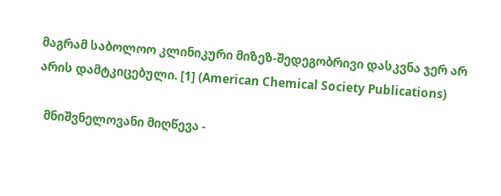მაგრამ საბოლოო კლინიკური მიზეზ-შედეგობრივი დასკვნა ჯერ არ არის დამტკიცებული. [1] (American Chemical Society Publications)

  მნიშვნელოვანი მიღწევა -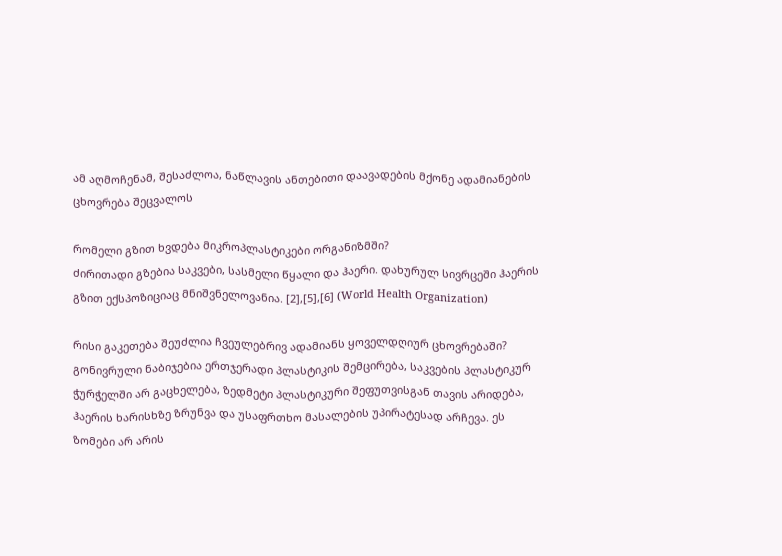ამ აღმოჩენამ, შესაძლოა, ნაწლავის ანთებითი დაავადების მქონე ადამიანების ცხოვრება შეცვალოს

რომელი გზით ხვდება მიკროპლასტიკები ორგანიზმში?
ძირითადი გზებია საკვები, სასმელი წყალი და ჰაერი. დახურულ სივრცეში ჰაერის გზით ექსპოზიციაც მნიშვნელოვანია. [2],[5],[6] (World Health Organization)

რისი გაკეთება შეუძლია ჩვეულებრივ ადამიანს ყოველდღიურ ცხოვრებაში?
გონივრული ნაბიჯებია ერთჯერადი პლასტიკის შემცირება, საკვების პლასტიკურ ჭურჭელში არ გაცხელება, ზედმეტი პლასტიკური შეფუთვისგან თავის არიდება, ჰაერის ხარისხზე ზრუნვა და უსაფრთხო მასალების უპირატესად არჩევა. ეს ზომები არ არის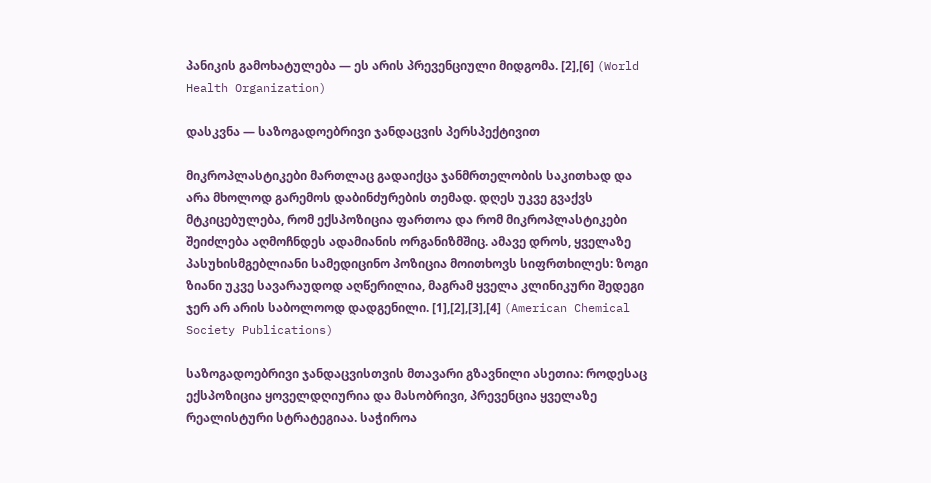პანიკის გამოხატულება — ეს არის პრევენციული მიდგომა. [2],[6] (World Health Organization)

დასკვნა — საზოგადოებრივი ჯანდაცვის პერსპექტივით

მიკროპლასტიკები მართლაც გადაიქცა ჯანმრთელობის საკითხად და არა მხოლოდ გარემოს დაბინძურების თემად. დღეს უკვე გვაქვს მტკიცებულება, რომ ექსპოზიცია ფართოა და რომ მიკროპლასტიკები შეიძლება აღმოჩნდეს ადამიანის ორგანიზმშიც. ამავე დროს, ყველაზე პასუხისმგებლიანი სამედიცინო პოზიცია მოითხოვს სიფრთხილეს: ზოგი ზიანი უკვე სავარაუდოდ აღწერილია, მაგრამ ყველა კლინიკური შედეგი ჯერ არ არის საბოლოოდ დადგენილი. [1],[2],[3],[4] (American Chemical Society Publications)

საზოგადოებრივი ჯანდაცვისთვის მთავარი გზავნილი ასეთია: როდესაც ექსპოზიცია ყოველდღიურია და მასობრივი, პრევენცია ყველაზე რეალისტური სტრატეგიაა. საჭიროა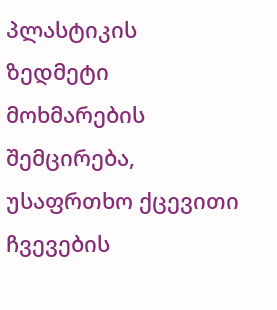პლასტიკის ზედმეტი მოხმარების შემცირება, უსაფრთხო ქცევითი ჩვევების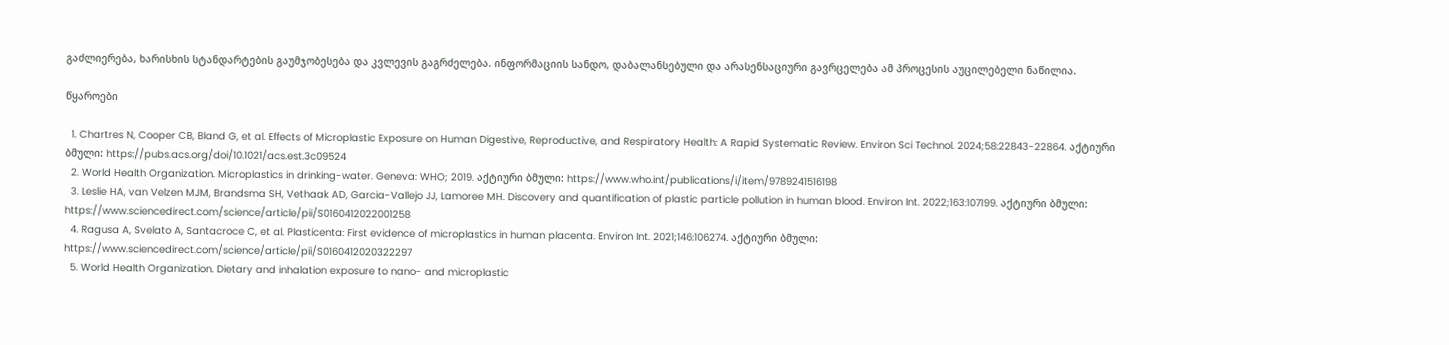გაძლიერება, ხარისხის სტანდარტების გაუმჯობესება და კვლევის გაგრძელება. ინფორმაციის სანდო, დაბალანსებული და არასენსაციური გავრცელება ამ პროცესის აუცილებელი ნაწილია.

წყაროები

  1. Chartres N, Cooper CB, Bland G, et al. Effects of Microplastic Exposure on Human Digestive, Reproductive, and Respiratory Health: A Rapid Systematic Review. Environ Sci Technol. 2024;58:22843-22864. აქტიური ბმული: https://pubs.acs.org/doi/10.1021/acs.est.3c09524
  2. World Health Organization. Microplastics in drinking-water. Geneva: WHO; 2019. აქტიური ბმული: https://www.who.int/publications/i/item/9789241516198
  3. Leslie HA, van Velzen MJM, Brandsma SH, Vethaak AD, Garcia-Vallejo JJ, Lamoree MH. Discovery and quantification of plastic particle pollution in human blood. Environ Int. 2022;163:107199. აქტიური ბმული: https://www.sciencedirect.com/science/article/pii/S0160412022001258
  4. Ragusa A, Svelato A, Santacroce C, et al. Plasticenta: First evidence of microplastics in human placenta. Environ Int. 2021;146:106274. აქტიური ბმული: https://www.sciencedirect.com/science/article/pii/S0160412020322297
  5. World Health Organization. Dietary and inhalation exposure to nano- and microplastic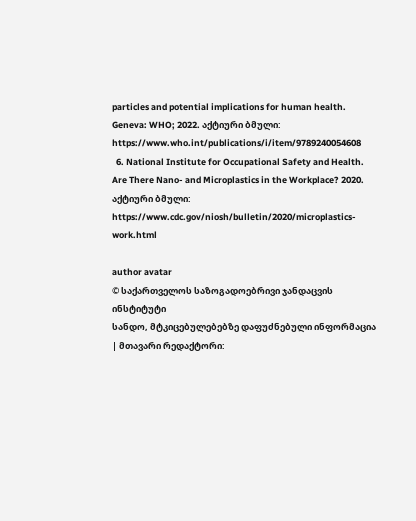particles and potential implications for human health. Geneva: WHO; 2022. აქტიური ბმული: https://www.who.int/publications/i/item/9789240054608
  6. National Institute for Occupational Safety and Health. Are There Nano- and Microplastics in the Workplace? 2020. აქტიური ბმული: https://www.cdc.gov/niosh/bulletin/2020/microplastics-work.html

author avatar
© საქართველოს საზოგადოებრივი ჯანდაცვის ინსტიტუტი
სანდო, მტკიცებულებებზე დაფუძნებული ინფორმაცია | მთავარი რედაქტორი: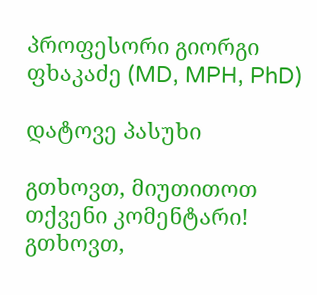პროფესორი გიორგი ფხაკაძე (MD, MPH, PhD)

დატოვე პასუხი

გთხოვთ, მიუთითოთ თქვენი კომენტარი!
გთხოვთ,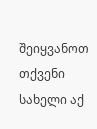შეიყვანოთ თქვენი სახელი აქ